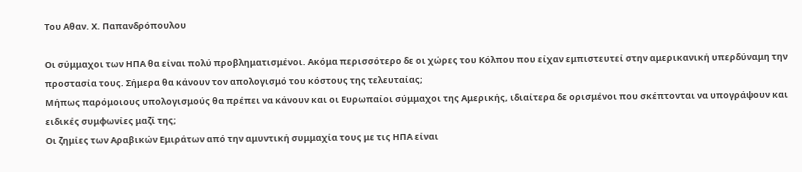Του Αθαν. Χ. Παπανδρόπουλου

Οι σύμμαχοι των ΗΠΑ θα είναι πολύ προβληματισμένοι. Ακόμα περισσότερο δε οι χώρες του Κόλπου που είχαν εμπιστευτεί στην αμερικανική υπερδύναμη την προστασία τους. Σήμερα θα κάνουν τον απολογισμό του κόστους της τελευταίας;
Μήπως παρόμοιους υπολογισμούς θα πρέπει να κάνουν και οι Ευρωπαίοι σύμμαχοι της Αμερικής, ιδιαίτερα δε ορισμένοι που σκέπτονται να υπογράψουν και ειδικές συμφωνίες μαζί της;
Οι ζημίες των Αραβικών Εμιράτων από την αμυντική συμμαχία τους με τις ΗΠΑ είναι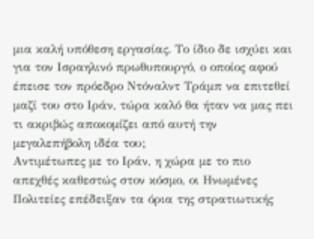μια καλή υπόθεση εργασίας. Το ίδιο δε ισχύει και για τον Ισραηλινό πρωθυπουργό, ο οποίος αφού έπεισε τον πρόεδρο Ντόναλντ Τράμπ να επιτεθεί μαζί του στο Ιράν, τώρα καλό θα ήταν να μας πει τι ακριβώς αποκομίζει από αυτή την μεγαλεπήβολη ιδέα του;
Αντιμέτωπες με το Ιράν, η χώρα με το πιο απεχθές καθεστώς στον κόσμο, οι Ηνωμένες Πολιτείες επέδειξαν τα όρια της στρατιωτικής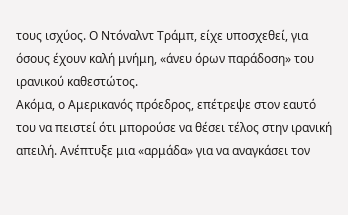τους ισχύος. Ο Ντόναλντ Τράμπ, είχε υποσχεθεί, για όσους έχουν καλή μνήμη, «άνευ όρων παράδοση» του ιρανικού καθεστώτος.
Ακόμα, ο Αμερικανός πρόεδρος, επέτρεψε στον εαυτό του να πειστεί ότι μπορούσε να θέσει τέλος στην ιρανική απειλή. Ανέπτυξε μια «αρμάδα» για να αναγκάσει τον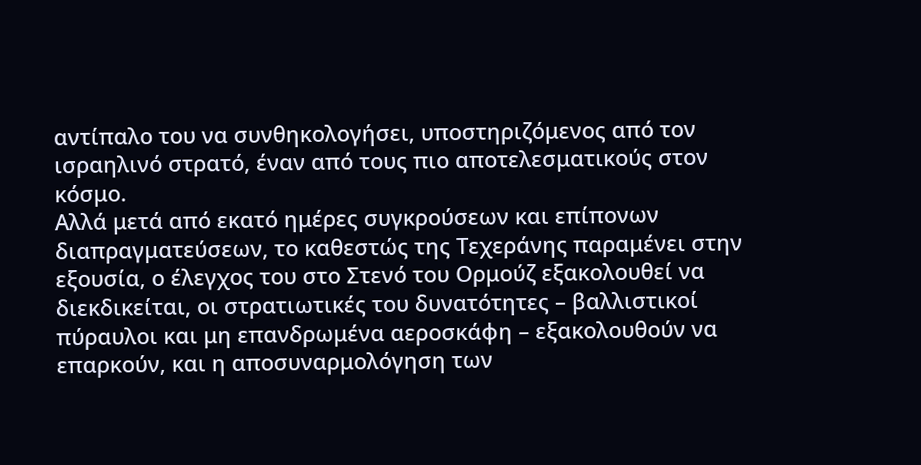αντίπαλο του να συνθηκολογήσει, υποστηριζόμενος από τον ισραηλινό στρατό, έναν από τους πιο αποτελεσματικούς στον κόσμο.
Αλλά μετά από εκατό ημέρες συγκρούσεων και επίπονων διαπραγματεύσεων, το καθεστώς της Τεχεράνης παραμένει στην εξουσία, ο έλεγχος του στο Στενό του Ορμούζ εξακολουθεί να διεκδικείται, οι στρατιωτικές του δυνατότητες – βαλλιστικοί πύραυλοι και μη επανδρωμένα αεροσκάφη – εξακολουθούν να επαρκούν, και η αποσυναρμολόγηση των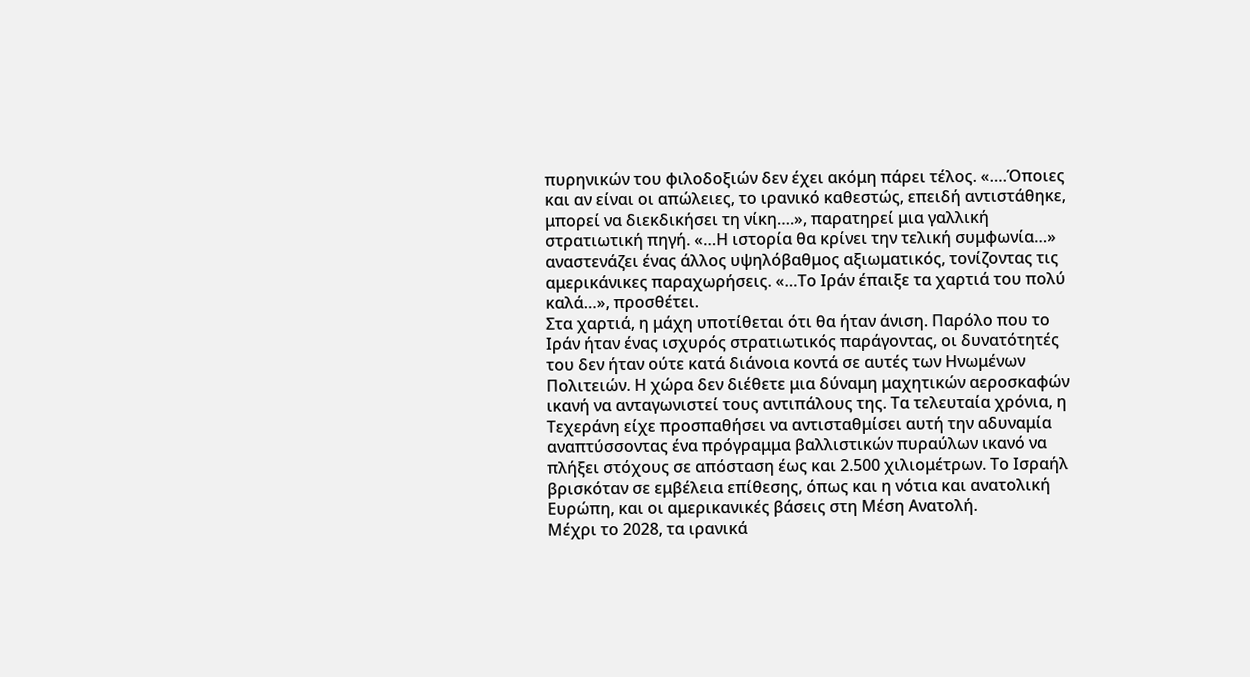πυρηνικών του φιλοδοξιών δεν έχει ακόμη πάρει τέλος. «….Όποιες και αν είναι οι απώλειες, το ιρανικό καθεστώς, επειδή αντιστάθηκε, μπορεί να διεκδικήσει τη νίκη….», παρατηρεί μια γαλλική στρατιωτική πηγή. «…Η ιστορία θα κρίνει την τελική συμφωνία…» αναστενάζει ένας άλλος υψηλόβαθμος αξιωματικός, τονίζοντας τις αμερικάνικες παραχωρήσεις. «…Το Ιράν έπαιξε τα χαρτιά του πολύ καλά…», προσθέτει.
Στα χαρτιά, η μάχη υποτίθεται ότι θα ήταν άνιση. Παρόλο που το Ιράν ήταν ένας ισχυρός στρατιωτικός παράγοντας, οι δυνατότητές του δεν ήταν ούτε κατά διάνοια κοντά σε αυτές των Ηνωμένων Πολιτειών. Η χώρα δεν διέθετε μια δύναμη μαχητικών αεροσκαφών ικανή να ανταγωνιστεί τους αντιπάλους της. Τα τελευταία χρόνια, η Τεχεράνη είχε προσπαθήσει να αντισταθμίσει αυτή την αδυναμία αναπτύσσοντας ένα πρόγραμμα βαλλιστικών πυραύλων ικανό να πλήξει στόχους σε απόσταση έως και 2.500 χιλιομέτρων. Το Ισραήλ βρισκόταν σε εμβέλεια επίθεσης, όπως και η νότια και ανατολική Ευρώπη, και οι αμερικανικές βάσεις στη Μέση Ανατολή.
Μέχρι το 2028, τα ιρανικά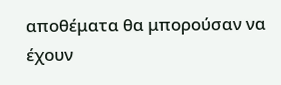αποθέματα θα μπορούσαν να έχουν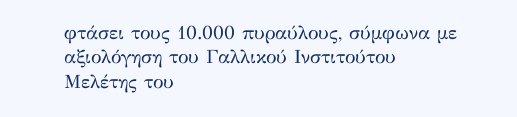φτάσει τους 10.000 πυραύλους, σύμφωνα με αξιολόγηση του Γαλλικού Ινστιτούτου Μελέτης του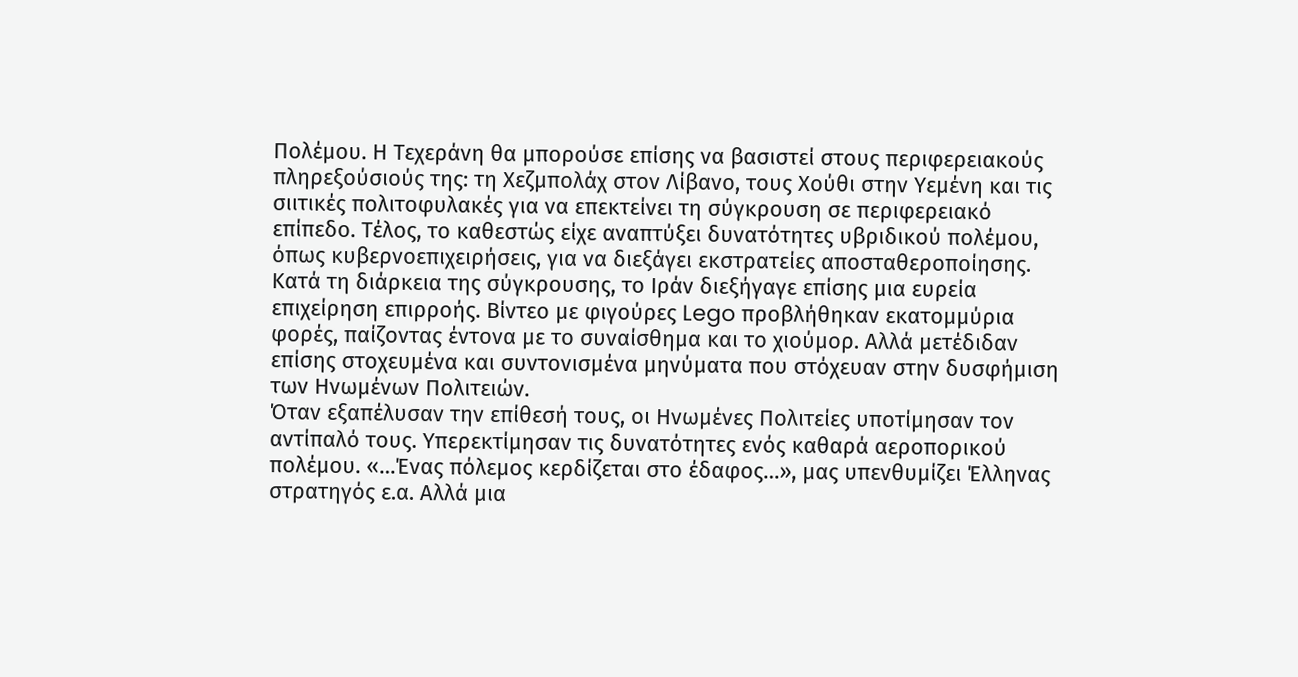Πολέμου. Η Τεχεράνη θα μπορούσε επίσης να βασιστεί στους περιφερειακούς πληρεξούσιούς της: τη Χεζμπολάχ στον Λίβανο, τους Χούθι στην Υεμένη και τις σιιτικές πολιτοφυλακές για να επεκτείνει τη σύγκρουση σε περιφερειακό επίπεδο. Τέλος, το καθεστώς είχε αναπτύξει δυνατότητες υβριδικού πολέμου, όπως κυβερνοεπιχειρήσεις, για να διεξάγει εκστρατείες αποσταθεροποίησης.
Κατά τη διάρκεια της σύγκρουσης, το Ιράν διεξήγαγε επίσης μια ευρεία επιχείρηση επιρροής. Βίντεο με φιγούρες Lego προβλήθηκαν εκατομμύρια φορές, παίζοντας έντονα με το συναίσθημα και το χιούμορ. Αλλά μετέδιδαν επίσης στοχευμένα και συντονισμένα μηνύματα που στόχευαν στην δυσφήμιση των Ηνωμένων Πολιτειών.
Όταν εξαπέλυσαν την επίθεσή τους, οι Ηνωμένες Πολιτείες υποτίμησαν τον αντίπαλό τους. Υπερεκτίμησαν τις δυνατότητες ενός καθαρά αεροπορικού πολέμου. «…Ένας πόλεμος κερδίζεται στο έδαφος…», μας υπενθυμίζει Έλληνας στρατηγός ε.α. Αλλά μια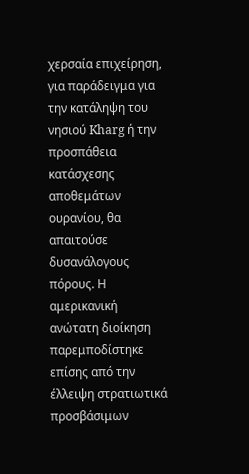χερσαία επιχείρηση, για παράδειγμα για την κατάληψη του νησιού Kharg ή την προσπάθεια κατάσχεσης αποθεμάτων ουρανίου, θα απαιτούσε δυσανάλογους πόρους. Η αμερικανική ανώτατη διοίκηση παρεμποδίστηκε επίσης από την έλλειψη στρατιωτικά προσβάσιμων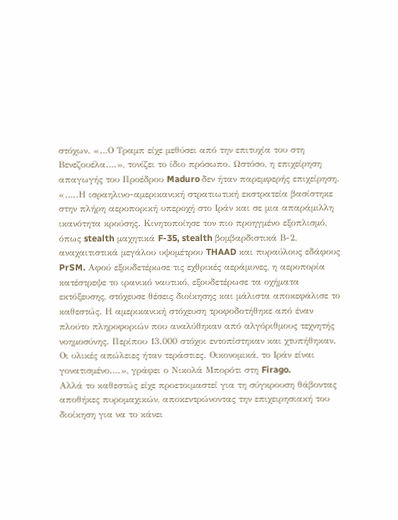στόχων. «…Ο Τραμπ είχε μεθύσει από την επιτυχία του στη Βενεζουέλα….», τονίζει το ίδιο πρόσωπο. Ωστόσο, η επιχείρηση απαγωγής του Προέδρου Maduro δεν ήταν παρεμφερής επιχείρηση.
«…..Η ισραηλινο-αμερικανική στρατιωτική εκστρατεία βασίστηκε στην πλήρη αεροπορική υπεροχή στο Ιράν και σε μια απαράμιλλη ικανότητα κρούσης. Κινητοποίησε τον πιο προηγμένο εξοπλισμό, όπως stealth μαχητικά F-35, stealth βομβαρδιστικά Β-2, αναχαιτιστικά μεγάλου υψομέτρου THAAD και πυραύλους εδάφους PrSM. Αφού εξουδετέρωσε τις εχθρικές αεράμυνες, η αεροπορία κατέστρεψε το ιρανικό ναυτικό, εξουδετέρωσε τα οχήματα εκτόξευσης, στόχευσε θέσεις διοίκησης και μάλιστα αποκεφάλισε το καθεστώς. Η αμερικανική στόχευση τροφοδοτήθηκε από έναν πλούτο πληροφοριών που αναλύθηκαν από αλγόριθμους τεχνητής νοημοσύνης. Περίπου 13.000 στόχοι εντοπίστηκαν και χτυπήθηκαν. Οι υλικές απώλειες ήταν τεράστιες. Οικονομικά, το Ιράν είναι γονατισμένο….», γράφει ο Νικολά Μπορότι στη Firago.
Αλλά το καθεστώς είχε προετοιμαστεί για τη σύγκρουση θάβοντας αποθήκες πυρομαχικών, αποκεντρώνοντας την επιχειρησιακή του διοίκηση για να το κάνει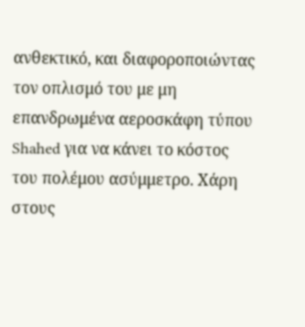ανθεκτικό, και διαφοροποιώντας τον οπλισμό του με μη επανδρωμένα αεροσκάφη τύπου Shahed για να κάνει το κόστος του πολέμου ασύμμετρο. Χάρη στους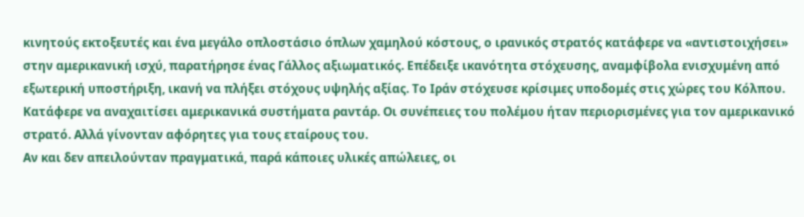κινητούς εκτοξευτές και ένα μεγάλο οπλοστάσιο όπλων χαμηλού κόστους, ο ιρανικός στρατός κατάφερε να «αντιστοιχήσει» στην αμερικανική ισχύ, παρατήρησε ένας Γάλλος αξιωματικός. Επέδειξε ικανότητα στόχευσης, αναμφίβολα ενισχυμένη από εξωτερική υποστήριξη, ικανή να πλήξει στόχους υψηλής αξίας. Το Ιράν στόχευσε κρίσιμες υποδομές στις χώρες του Κόλπου. Κατάφερε να αναχαιτίσει αμερικανικά συστήματα ραντάρ. Οι συνέπειες του πολέμου ήταν περιορισμένες για τον αμερικανικό στρατό. Αλλά γίνονταν αφόρητες για τους εταίρους του.
Αν και δεν απειλούνταν πραγματικά, παρά κάποιες υλικές απώλειες, οι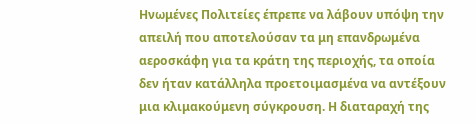Ηνωμένες Πολιτείες έπρεπε να λάβουν υπόψη την απειλή που αποτελούσαν τα μη επανδρωμένα αεροσκάφη για τα κράτη της περιοχής, τα οποία δεν ήταν κατάλληλα προετοιμασμένα να αντέξουν μια κλιμακούμενη σύγκρουση. Η διαταραχή της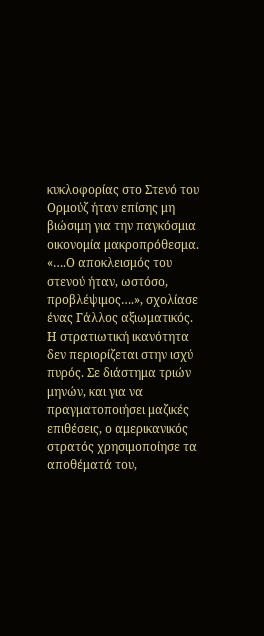κυκλοφορίας στο Στενό του Ορμούζ ήταν επίσης μη βιώσιμη για την παγκόσμια οικονομία μακροπρόθεσμα. «….Ο αποκλεισμός του στενού ήταν, ωστόσο, προβλέψιμος….», σχολίασε ένας Γάλλος αξιωματικός.
Η στρατιωτική ικανότητα δεν περιορίζεται στην ισχύ πυρός. Σε διάστημα τριών μηνών, και για να πραγματοποιήσει μαζικές επιθέσεις, ο αμερικανικός στρατός χρησιμοποίησε τα αποθέματά του,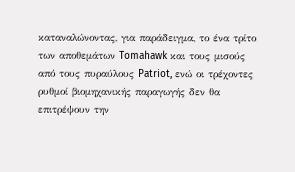καταναλώνοντας, για παράδειγμα, το ένα τρίτο των αποθεμάτων Tomahawk και τους μισούς από τους πυραύλους Patriot, ενώ οι τρέχοντες ρυθμοί βιομηχανικής παραγωγής δεν θα επιτρέψουν την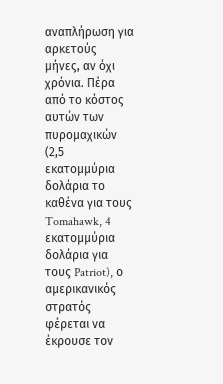αναπλήρωση για αρκετούς μήνες, αν όχι χρόνια. Πέρα από το κόστος αυτών των πυρομαχικών (2,5 εκατομμύρια δολάρια το καθένα για τους Tomahawk, 4 εκατομμύρια δολάρια για τους Patriot), ο αμερικανικός στρατός φέρεται να έκρουσε τον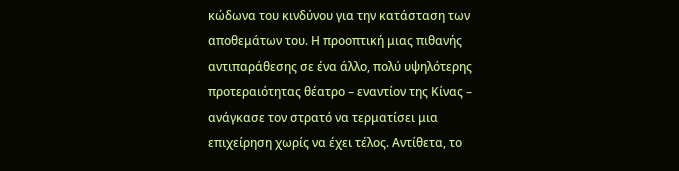κώδωνα του κινδύνου για την κατάσταση των αποθεμάτων του. Η προοπτική μιας πιθανής αντιπαράθεσης σε ένα άλλο, πολύ υψηλότερης προτεραιότητας θέατρο – εναντίον της Κίνας – ανάγκασε τον στρατό να τερματίσει μια επιχείρηση χωρίς να έχει τέλος. Αντίθετα, το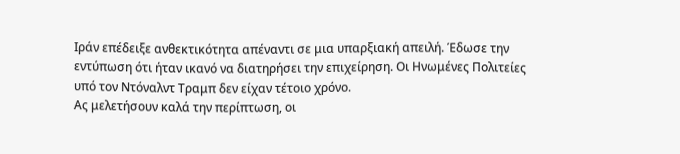Ιράν επέδειξε ανθεκτικότητα απέναντι σε μια υπαρξιακή απειλή. Έδωσε την εντύπωση ότι ήταν ικανό να διατηρήσει την επιχείρηση. Οι Ηνωμένες Πολιτείες υπό τον Ντόναλντ Τραμπ δεν είχαν τέτοιο χρόνο.
Ας μελετήσουν καλά την περίπτωση, οι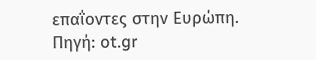επαΐοντες στην Ευρώπη.
Πηγή: ot.gr